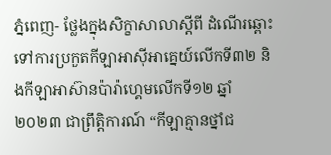ភ្នំពេញ- ថ្លែងក្នុងសិក្ខាសាលាស្ដីពី ដំណើរឆ្ពោះទៅការប្រកួតកីឡាអាស៊ីអាគ្នេយ៍លើកទី៣២ និងកីឡាអាស៊ានប៉ារ៉ាហ្គេមលើកទី១២ ឆ្នាំ២០២៣ ជាព្រឹត្តិការណ៍ “កីឡាគ្មានថ្នាំជ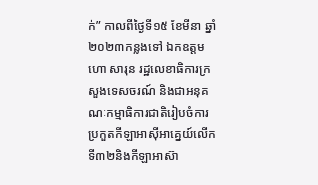ក់” កាលពីថ្ងៃទី១៥ ខែមីនា ឆ្នាំ២០២៣កន្លងទៅ ឯកឧត្តម ហោ សារុន រដ្ឋលេខាធិការក្រសួងទេសចរណ៍ និងជាអនុគណៈកម្មាធិការជាតិរៀបចំការប្រកួតកីឡាអាស៊ីអាគ្នេយ៍លើកទី៣២និងកីឡាអាស៊ា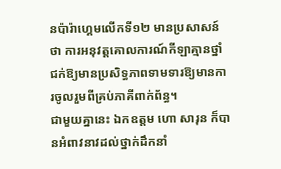នប៉ារ៉ាហ្គេមលើកទី១២ មានប្រសាសន៍ថា ការអនុវត្តគោលការណ៍កីឡាគ្មានថ្នាំជក់ឱ្យមានប្រសិទ្ធភាពទាមទារឱ្យមានការចូលរួមពីគ្រប់ភាគីពាក់ព័ន្ធ។
ជាមួយគ្នានេះ ឯកឧត្តម ហោ សារុន ក៏បានអំពាវនាវដល់ថ្នាក់ដឹកនាំ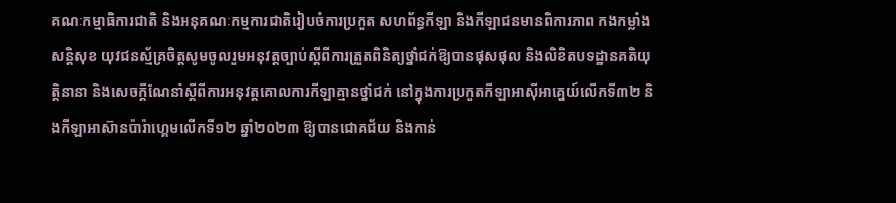គណៈកម្មាធិការជាតិ និងអនុគណៈកម្មការជាតិរៀបចំការប្រកួត សហព័ន្ធកីឡា និងកីឡាជនមានពិការភាព កងកម្លាំងសន្តិសុខ យុវជនស្ម័គ្រចិត្តសូមចូលរួមអនុវត្តច្បាប់ស្ដីពីការត្រួតពិនិត្យថ្នាំជក់ឱ្យបានផុសផុល និងលិខិតបទដ្ឋានគតិយុត្តិនានា និងសេចក្ដីណែនាំស្ដីពីការអនុវត្តគោលការកីឡាគ្មានថ្នាំជក់ នៅក្នុងការប្រកួតកីឡាអាស៊ីអាគ្នេយ៍លើកទី៣២ និងកីឡាអាស៊ានប៉ារ៉ាហ្គេមលើកទី១២ ឆ្នាំ២០២៣ ឱ្យបានជោគជ័យ និងកាន់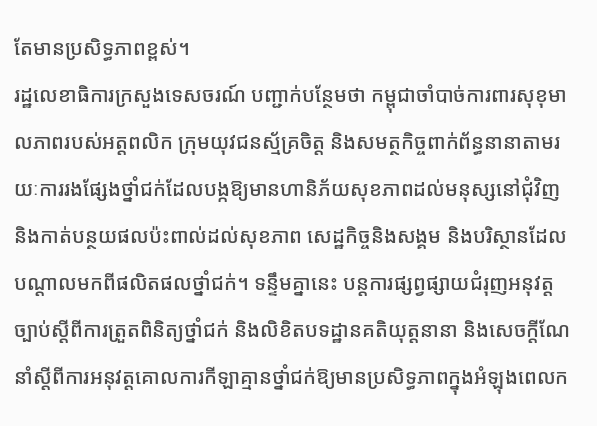តែមានប្រសិទ្ធភាពខ្ពស់។
រដ្ឋលេខាធិការក្រសួងទេសចរណ៍ បញ្ជាក់បន្ថែមថា កម្ពុជាចាំបាច់ការពារសុខុមាលភាពរបស់អត្តពលិក ក្រុមយុវជនស័្មគ្រចិត្ត និងសមត្ថកិច្ចពាក់ព័ន្ធនានាតាមរយៈការរងផ្សែងថ្នាំជក់ដែលបង្កឱ្យមានហានិភ័យសុខភាពដល់មនុស្សនៅជុំវិញ និងកាត់បន្ថយផលប៉ះពាល់ដល់សុខភាព សេដ្ឋកិច្ចនិងសង្គម និងបរិស្ថានដែលបណ្ដាលមកពីផលិតផលថ្នាំជក់។ ទន្ទឹមគ្នានេះ បន្តការផ្សព្វផ្សាយជំរុញអនុវត្តច្បាប់ស្ដីពីការត្រួតពិនិត្យថ្នាំជក់ និងលិខិតបទដ្ឋានគតិយុត្តនានា និងសេចក្ដីណែនាំស្ដីពីការអនុវត្តគោលការកីឡាគ្មានថ្នាំជក់ឱ្យមានប្រសិទ្ធភាពក្នុងអំឡុងពេលក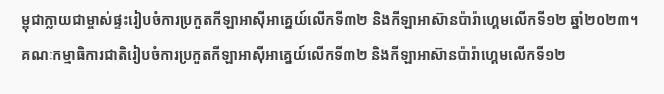ម្ពុជាក្លាយជាម្ចាស់ផ្ទះរៀបចំការប្រកួតកីឡាអាស៊ីអាគ្នេយ៍លើកទី៣២ និងកីឡាអាស៊ានប៉ារ៉ាហ្គេមលើកទី១២ ឆ្នាំ២០២៣។
គណៈកម្មាធិការជាតិរៀបចំការប្រកួតកីឡាអាស៊ីអាគ្នេយ៍លើកទី៣២ និងកីឡាអាស៊ានប៉ារ៉ាហ្គេមលើកទី១២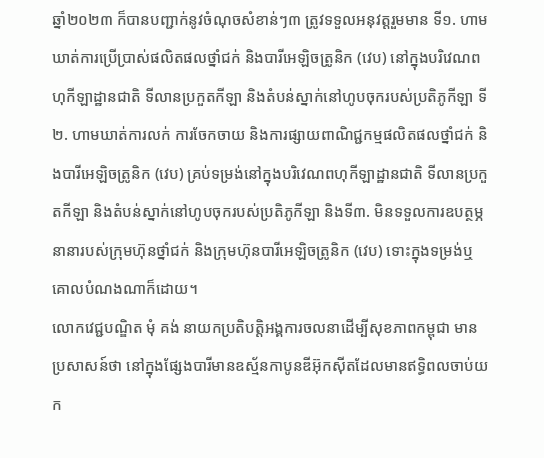ឆ្នាំ២០២៣ ក៏បានបញ្ជាក់នូវចំណុចសំខាន់ៗ៣ ត្រូវទទួលអនុវត្តរួមមាន ទី១. ហាមឃាត់ការប្រើប្រាស់ផលិតផលថ្នាំជក់ និងបារីអេឡិចត្រូនិក (វេប) នៅក្នុងបរិវេណពហុកីឡាដ្ឋានជាតិ ទីលានប្រកួតកីឡា និងតំបន់ស្នាក់នៅហូបចុករបស់ប្រតិភូកីឡា ទី២. ហាមឃាត់ការលក់ ការចែកចាយ និងការផ្សាយពាណិជ្ជកម្មផលិតផលថ្នាំជក់ និងបារីអេឡិចត្រូនិក (វេប) គ្រប់ទម្រង់នៅក្នុងបរិវេណពហុកីឡាដ្ឋានជាតិ ទីលានប្រកួតកីឡា និងតំបន់ស្នាក់នៅហូបចុករបស់ប្រតិភូកីឡា និងទី៣. មិនទទួលការឧបត្ថម្ភនានារបស់ក្រុមហ៊ុនថ្នាំជក់ និងក្រុមហ៊ុនបារីអេឡិចត្រូនិក (វេប) ទោះក្នុងទម្រង់ឬគោលបំណងណាក៏ដោយ។
លោកវេជ្ជបណ្ឌិត មុំ គង់ នាយកប្រតិបត្តិអង្គការចលនាដើម្បីសុខភាពកម្ពុជា មានប្រសាសន៍ថា នៅក្នុងផ្សែងបារីមានឧស្ម័នកាបូនឌីអ៊ុកស៊ីតដែលមានឥទ្ធិពលចាប់យក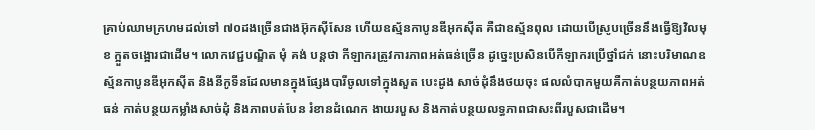គ្រាប់ឈាមក្រហមដល់ទៅ ៧០ដងច្រើនជាងអ៊ុកស៊ីសែន ហើយឧស្ម័នកាបូនឌីអុកស៊ីត គឺជាឧស្ម័នពុល ដោយបើស្រូបច្រើននឹងធ្វើឱ្យវិលមុខ ក្អួតចង្អោរជាដើម។ លោកវេជ្ជបណ្ឌិត មុំ គង់ បន្តថា កីឡាករត្រូវការភាពអត់ធន់ច្រើន ដូច្នេះប្រសិនបើកីឡាករប្រើថ្នាំជក់ នោះបរិមាណឧស្ម័នកាបូនឌីអុកស៊ីត និងនីកូទីនដែលមានក្នុងផ្សែងបារីចូលទៅក្នុងសួត បេះដូង សាច់ដុំនឹងថយចុះ ផលលំបាកមួយគឺកាត់បន្ថយភាពអត់ធន់ កាត់បន្ថយកម្លាំងសាច់ដុំ និងភាពបត់បែន រំខានដំណេក ងាយរបួស និងកាត់បន្ថយលទ្ធភាពជាសះពីរបួសជាដើម។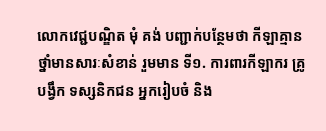លោកវេជ្ជបណ្ឌិត មុំ គង់ បញ្ជាក់បន្ថែមថា កីឡាគ្មានថ្នាំមានសារៈសំខាន់ រួមមាន ទី១. ការពារកីឡាករ គ្រូបង្វឹក ទស្សនិកជន អ្នករៀបចំ និង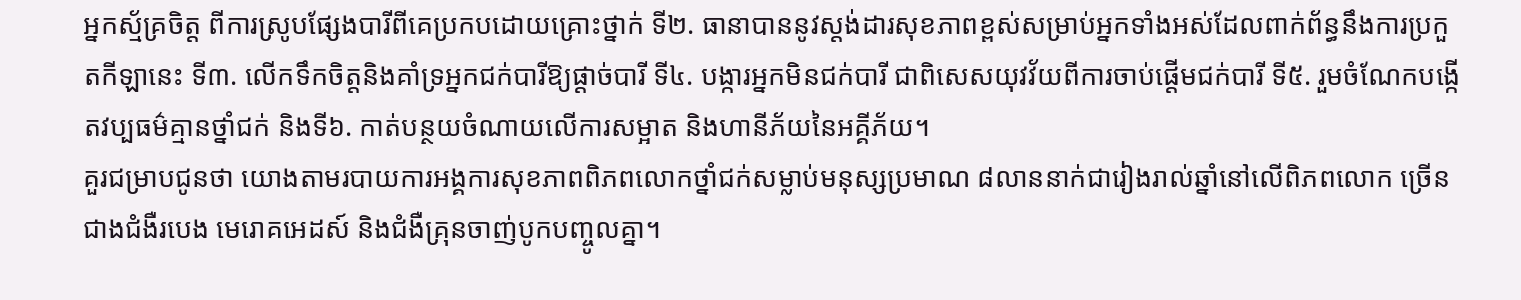អ្នកស្ម័គ្រចិត្ត ពីការស្រូបផ្សែងបារីពីគេប្រកបដោយគ្រោះថ្នាក់ ទី២. ធានាបាននូវស្តង់ដារសុខភាពខ្ពស់សម្រាប់អ្នកទាំងអស់ដែលពាក់ព័ន្ធនឹងការប្រកួតកីឡានេះ ទី៣. លើកទឹកចិត្តនិងគាំទ្រអ្នកជក់បារីឱ្យផ្តាច់បារី ទី៤. បង្ការអ្នកមិនជក់បារី ជាពិសេសយុវវ័យពីការចាប់ផ្តើមជក់បារី ទី៥. រួមចំណែកបង្កើតវប្បធម៌គ្មានថ្នាំជក់ និងទី៦. កាត់បន្ថយចំណាយលើការសម្អាត និងហានីភ័យនៃអគ្គីភ័យ។
គួរជម្រាបជូនថា យោងតាមរបាយការអង្គការសុខភាពពិភពលោកថ្នាំជក់សម្លាប់មនុស្សប្រមាណ ៨លាននាក់ជារៀងរាល់ឆ្នាំនៅលើពិភពលោក ច្រើនជាងជំងឺរបេង មេរោគអេដស៍ និងជំងឺគ្រុនចាញ់បូកបញ្ចូលគ្នា។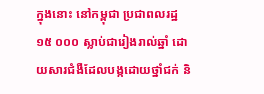ក្នុងនោះ នៅកម្ពុជា ប្រជាពលរដ្ឋ ១៥ ០០០ ស្លាប់ជារៀងរាល់ឆ្នាំ ដោយសារជំងឺដែលបង្កដោយថ្នាំជក់ និ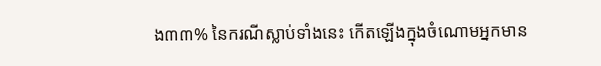ង៣៣% នៃករណីស្លាប់ទាំងនេះ កើតឡើងក្នុងចំណោមអ្នកមាន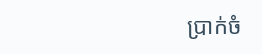ប្រាក់ចំ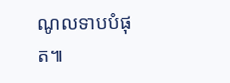ណូលទាបបំផុត៕